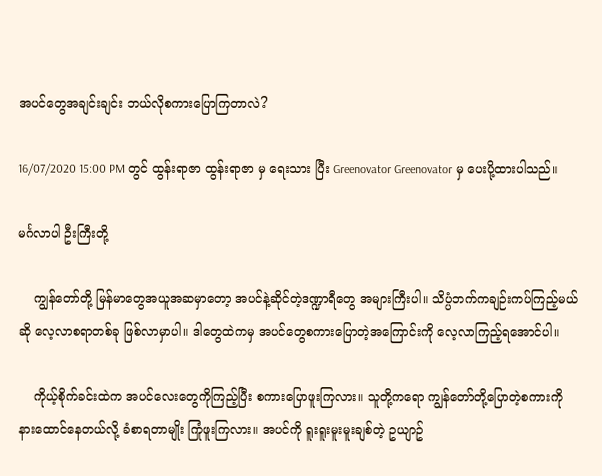အပင်တွေအချင်းချင်း ဘယ်လိုစကားပြောကြတာလဲ?

16/07/2020 15:00 PM တွင် ထွန်းရာဇာ ထွန်းရာဇာ မှ ရေးသား ပြီး Greenovator Greenovator မှ ပေးပို့ထားပါသည်။

မင်္ဂလာပါ ဦးကြီးတို့

    ကျွန်တော်တို့ မြန်မာတွေအယူအဆမှာတော့ အပင်နဲ့ဆိုင်တဲ့ဒဏ္ဍာရီတွေ အများကြီးပါ။ သိပ္ပံဘက်ကချဉ်းကပ်ကြည့်မယ်ဆို လေ့လာစရာတစ်ခု ဖြစ်လာမှာပါ။ ဒါတွေထဲကမှ အပင်တွေစကားပြောတဲ့အကြောင်းကို လေ့လာကြည့်ရအောင်ပါ။

    ကိုယ့်စိုက်ခင်းထဲက အပင်လေးတွေကိုကြည့်ပြီး စကားပြောဖူးကြလား။ သူတို့ကရော ကျွန်တော်တို့ပြောတဲ့စကားကို နားထောင်နေတယ်လို့ ခံစာရတာမျိုး ကြုံဖူးကြလား။ အပင်ကို ရူးရူးမူးမူးချစ်တဲ့ ဥယျာဥ်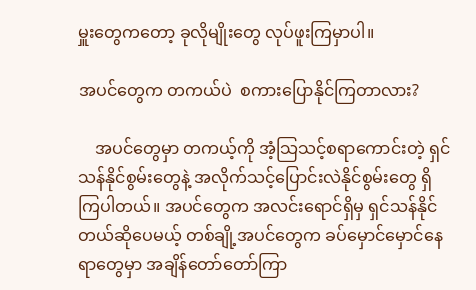မှူးတွေကတော့ ခုလိုမျိုးတွေ လုပ်ဖူးကြမှာပါ။

အပင်တွေက တကယ်ပဲ  စကားပြောနိုင်ကြတာလား?

    အပင်တွေမှာ တကယ့်ကို အံ့သြသင့်စရာကောင်းတဲ့ ရှင်သန်နိုင်စွမ်းတွေနဲ့ အလိုက်သင့်ပြောင်းလဲနိုင်စွမ်းတွေ ရှိကြပါတယ်။ အပင်တွေက အလင်းရောင်ရှိမှ ရှင်သန်နိုင်တယ်ဆိုပေမယ့် တစ်ချို့အပင်တွေက ခပ်မှောင်မှောင်နေရာတွေမှာ အချိန်တော်တော်ကြာ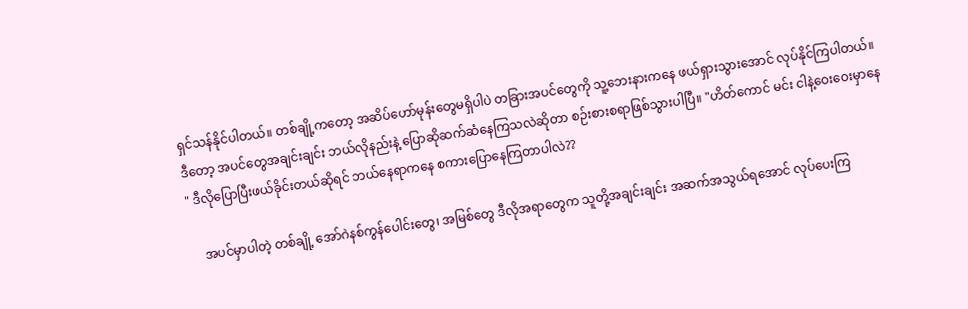ရှင်သန်နိုင်ပါတယ်။ တစ်ချို့ကတော့ အဆိပ်ဟော်မုန်းတွေမရှိပါပဲ တခြားအပင်တွေကို သူ့ဘေးနားကနေ ဖယ်ရှားသွားအောင် လုပ်နိုင်ကြပါတယ်။ ဒီတော့ အပင်တွေအချင်းချင်း ဘယ်လိုနည်းနဲ့ ပြောဆိုဆက်ဆံနေကြသလဲဆိုတာ စဉ်းစားစရာဖြစ်သွားပါပြီ။ "ဟိတ်ကောင် မင်း ငါနဲ့ဝေးဝေးမှာနေ " ဒီလိုပြောပြီးဖယ်ခိုင်းတယ်ဆိုရင် ဘယ်နေရာကနေ စကားပြောနေကြတာပါလဲ??

    အပင်မှာပါတဲ့ တစ်ချို့ အော်ဂဲနစ်ကွန်ပေါင်းတွေ၊ အမြစ်တွေ ဒီလိုအရာတွေက သူတို့အချင်းချင်း အဆက်အသွယ်ရအောင် လုပ်ပေးကြ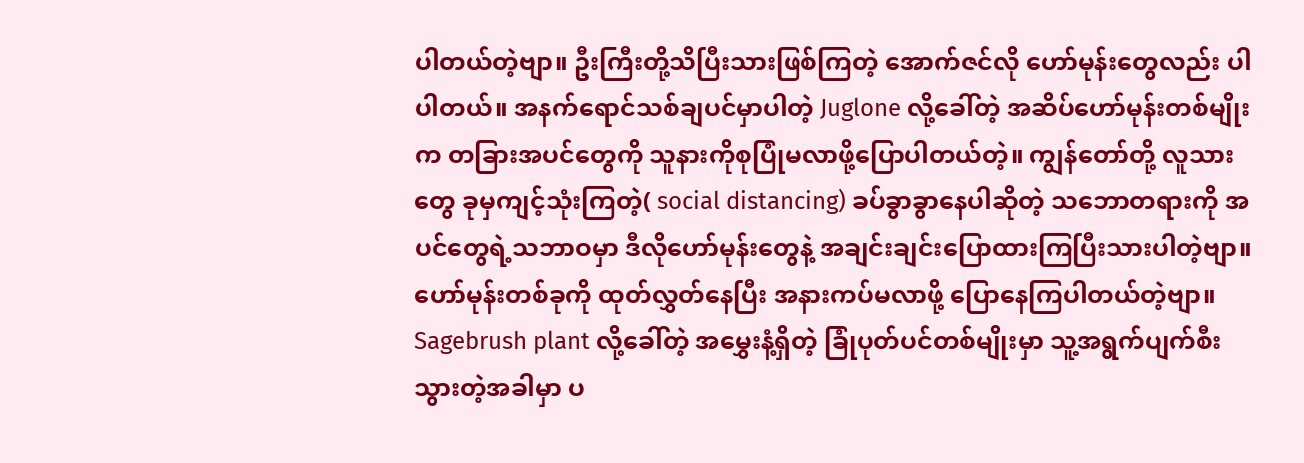ပါတယ်တဲ့ဗျာ။ ဦးကြီးတို့သိပြီးသားဖြစ်ကြတဲ့ အောက်ဇင်လို ဟော်မုန်းတွေလည်း ပါပါတယ်။ အနက်ရောင်သစ်ချပင်မှာပါတဲ့ Juglone လို့ခေါ်တဲ့ အဆိပ်ဟော်မုန်းတစ်မျိုးက တခြားအပင်တွေကို သူနားကိုစုပြုံမလာဖို့ပြောပါတယ်တဲ့။ ကျွန်တော်တို့ လူသားတွေ ခုမှကျင့်သုံးကြတဲ့( social distancing) ခပ်ခွာခွာနေပါဆိုတဲ့ သဘောတရားကို အပင်တွေရဲ့သဘာဝမှာ ဒီလိုဟော်မုန်းတွေနဲ့ အချင်းချင်းပြောထားကြပြီးသားပါတဲ့ဗျာ။ ဟော်မုန်းတစ်ခုကို ထုတ်လွှတ်နေပြီး အနားကပ်မလာဖို့ ပြောနေကြပါတယ်တဲ့ဗျာ။ Sagebrush plant လို့ခေါ်တဲ့ အမွှေးနံ့ရှိတဲ့ ခြုံပုတ်ပင်တစ်မျိုးမှာ သူ့အရွက်ပျက်စီးသွားတဲ့အခါမှာ ပ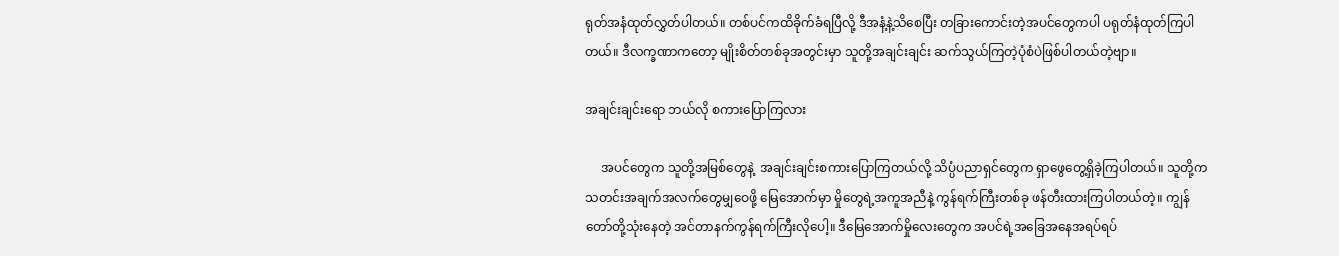ရုတ်အနံထုတ်လွှတ်ပါတယ်။ တစ်ပင်ကထိခိုက်ခံရပြီလို့ ဒီအနံ့နဲ့သိစေပြီး တခြားကောင်းတဲ့အပင်တွေကပါ ပရုတ်နံထုတ်ကြပါတယ်။ ဒီလက္ခဏာကတော့ မျိုးစိတ်တစ်ခုအတွင်းမှာ သူတို့အချင်းချင်း ဆက်သွယ်ကြတဲ့ပုံစံပဲဖြစ်ပါတယ်တဲ့ဗျာ။

အချင်းချင်းရော ဘယ်လို စကားပြောကြလား

     အပင်တွေက သူတို့အမြစ်တွေနဲ့  အချင်းချင်းစကားပြောကြတယ်လို့ သိပ္ပံပညာရှင်တွေက ရှာဖွေတွေ့ရှိခဲ့ကြပါတယ်။ သူတို့က သတင်းအချက်အလက်တွေမျှဝေဖို့ မြေအောက်မှာ မှိုတွေရဲ့အကူအညီနဲ့ ကွန်ရက်ကြီးတစ်ခု ဖန်တီးထားကြပါတယ်တဲ့။ ကျွန်တော်တို့သုံးနေတဲ့ အင်တာနက်ကွန်ရက်ကြီးလိုပေါ့။ ဒီမြေအောက်မှိုလေးတွေက အပင်ရဲ့အခြေအနေအရပ်ရပ်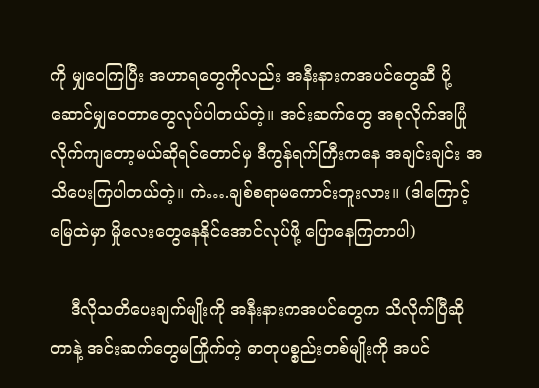ကို မျှဝေကြပြီး အဟာရတွေကိုလည်း အနီးနားကအပင်တွေဆီ ပို့ဆောင်မျှဝေတာတွေလုပ်ပါတယ်တဲ့။ အင်းဆက်တွေ အစုလိုက်အပြုံလိုက်ကျတော့မယ်ဆိုရင်တောင်မှ ဒီကွန်ရက်ကြီးကနေ အချင်းချင်း အသိပေးကြပါတယ်တဲ့။ ကဲ….ချစ်စရာမကောင်းဘူးလား။ (ဒါကြောင့် မြေထဲမှာ မှိုလေးတွေနေနိုင်အောင်လုပ်ဖို့ ပြောနေကြတာပါ)

    ဒီလိုသတိပေးချက်မျိုးကို အနီးနားကအပင်တွေက သိလိုက်ပြီဆိုတာနဲ့ အင်းဆက်တွေမကြိုက်တဲ့ ဓာတုပစ္စည်းတစ်မျိုးကို အပင်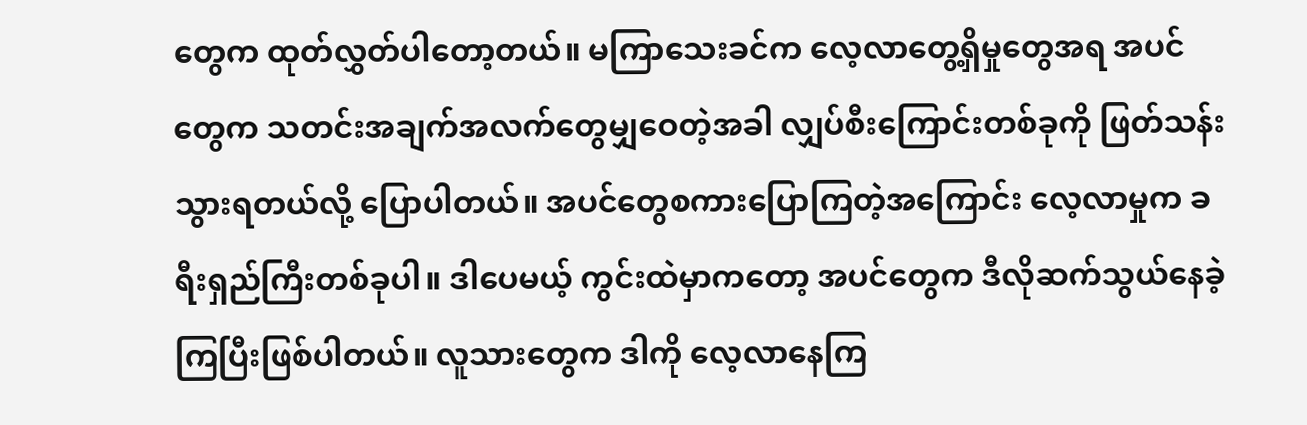တွေက ထုတ်လွှတ်ပါတော့တယ်။ မကြာသေးခင်က လေ့လာတွေ့ရှိမှုတွေအရ အပင်တွေက သတင်းအချက်အလက်တွေမျှဝေတဲ့အခါ လျှပ်စီးကြောင်းတစ်ခုကို ဖြတ်သန်းသွားရတယ်လို့ ပြောပါတယ်။ အပင်တွေစကားပြောကြတဲ့အကြောင်း လေ့လာမှုက ခရီးရှည်ကြီးတစ်ခုပါ။ ဒါပေမယ့် ကွင်းထဲမှာကတော့ အပင်တွေက ဒီလိုဆက်သွယ်နေခဲ့ကြပြီးဖြစ်ပါတယ်။ လူသားတွေက ဒါကို လေ့လာနေကြ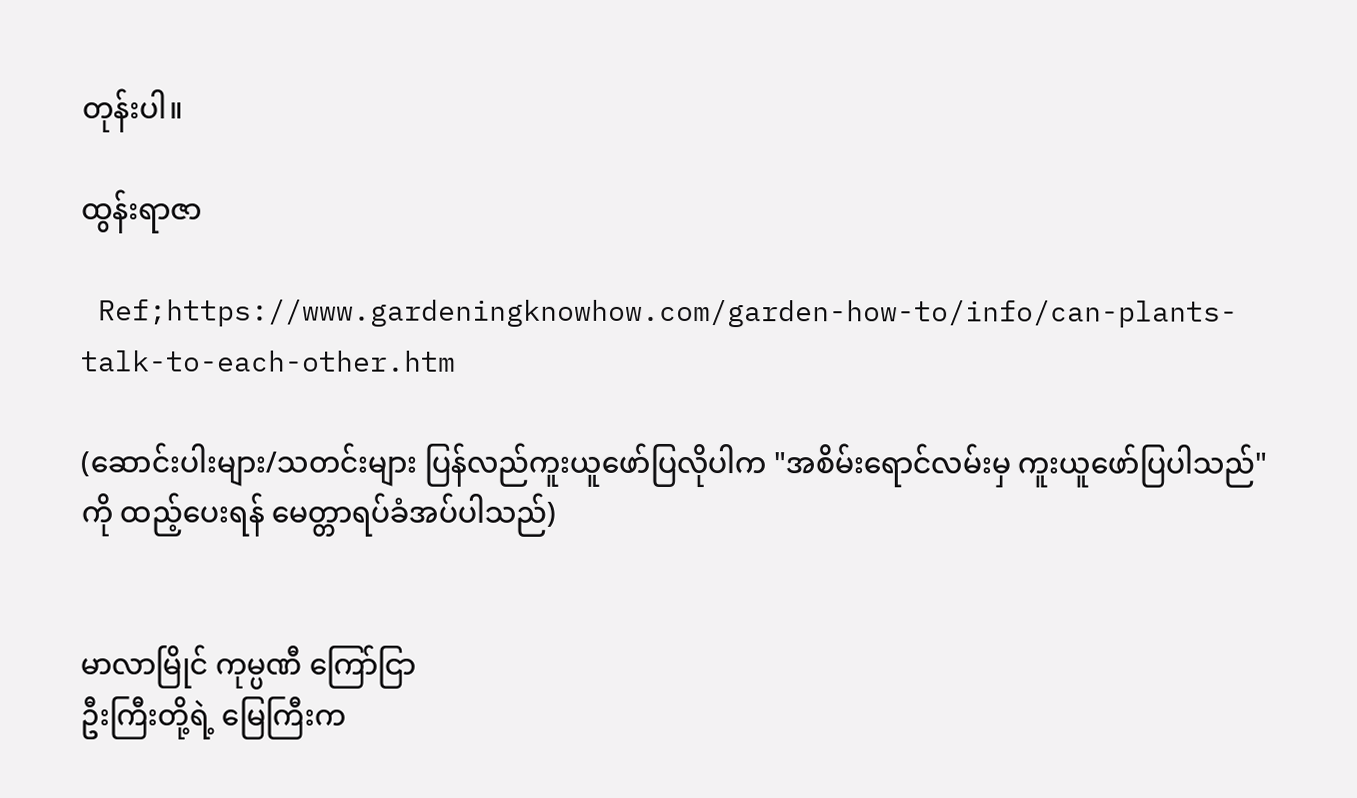တုန်းပါ။

ထွန်းရာဇာ

 Ref;https://www.gardeningknowhow.com/garden-how-to/info/can-plants-talk-to-each-other.htm

(ဆောင်းပါးများ/သတင်းများ ပြန်လည်ကူးယူဖော်ပြလိုပါက "အစိမ်းရောင်လမ်းမှ ကူးယူဖော်ပြပါသည်" ကို ထည့်ပေးရန် မေတ္တာရပ်ခံအပ်ပါသည်)


မာလာမြိုင် ကုမ္ပဏီ ကြော်ငြာ
ဦးကြီးတို့ရဲ့ မြေကြီးက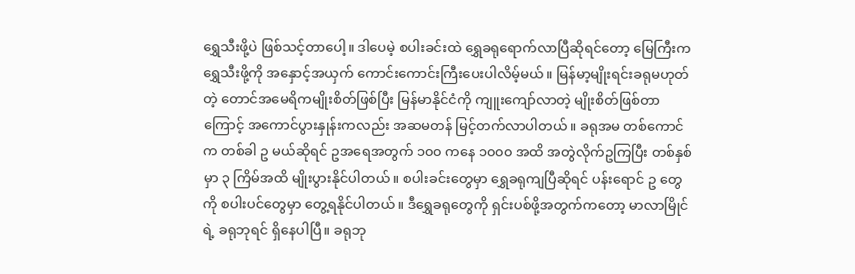ရွှေသီးဖို့ပဲ ဖြစ်သင့်တာပေါ့။ ဒါပေမဲ့ စပါးခင်းထဲ ရွှေခရုရောက်လာပြီဆိုရင်တော့ မြေကြီးက ရွှေသီးဖို့ကို အနှောင့်အယှက် ကောင်းကောင်းကြီးပေးပါလိမ့်မယ်။ မြန်မာ့မျိုးရင်းခရုမဟုတ်တဲ့ တောင်အမေရိကမျိုးစိတ်ဖြစ်ပြီး မြန်မာနိုင်ငံကို ကျူးကျော်လာတဲ့ မျိုးစိတ်ဖြစ်တာကြောင့် အကောင်ပွားနှုန်းကလည်း အဆမတန် မြင့်တက်လာပါတယ်။ ခရုအမ တစ်ကောင်က တစ်ခါ ဥ မယ်ဆိုရင် ဥအရေအတွက် ၁၀၀ ကနေ ၁၀၀၀ အထိ အတွဲလိုက်ဥကြပြီး တစ်နှစ်မှာ ၃ ကြိမ်အထိ မျိုးပွားနိုင်ပါတယ်။ စပါးခင်းတွေမှာ ရွှေခရုကျပြီဆိုရင် ပန်းရောင် ဥ တွေ ကို စပါးပင်တွေမှာ တွေ့ရနိုင်ပါတယ်။ ဒီရွှေခရုတွေကို ရှင်းပစ်ဖို့အတွက်ကတော့ မာလာမြိုင်ရဲ့ ခရုဘုရင် ရှိနေပါပြီ။ ခရုဘု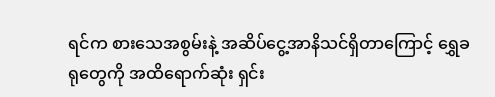ရင်က စားသေအစွမ်းနဲ့ အဆိပ်ငွေ့အာနိသင်ရှိတာကြောင့် ရွှေခရုတွေကို အထိရောက်ဆုံး ရှင်း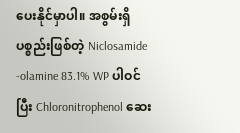ပေးနိုင်မှာပါ။ အစွမ်းရှိပစ္စည်းဖြစ်တဲ့ Niclosamide -olamine 83.1% WP ပါဝင်ပြီး Chloronitrophenol ဆေး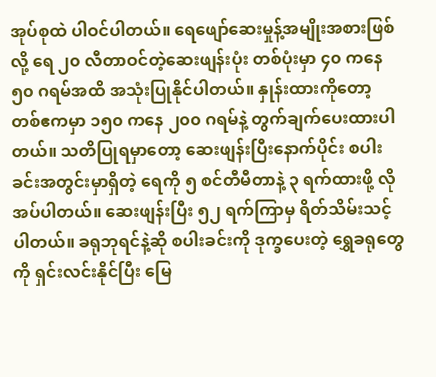အုပ်စုထဲ ပါဝင်ပါတယ်။ ရေဖျော်ဆေးမှုန့်အမျိုးအစားဖြစ်လို့ ရေ ၂၀ လီတာဝင်တဲ့ဆေးဖျန်းပုံး တစ်ပုံးမှာ ၄၀ ကနေ ၅၀ ဂရမ်အထိ အသုံးပြုနိုင်ပါတယ်။ နှုန်းထားကိုတော့ တစ်ဧကမှာ ၁၅၀ ကနေ ၂၀၀ ဂရမ်နဲ့ တွက်ချက်ပေးထားပါတယ်။ သတိပြုရမှာတော့ ဆေးဖျန်းပြီးနောက်ပိုင်း စပါးခင်းအတွင်းမှာရှိတဲ့ ရေကို ၅ စင်တီမီတာနဲ့ ၃ ရက်ထားဖို့ လိုအပ်ပါတယ်။ ဆေးဖျန်းပြီး ၅၂ ရက်ကြာမှ ရိတ်သိမ်းသင့်ပါတယ်။ ခရုဘုရင်နဲ့ဆို စပါးခင်းကို ဒုက္ခပေးတဲ့ ရွှေခရုတွေကို ရှင်းလင်းနိုင်ပြီး မြေ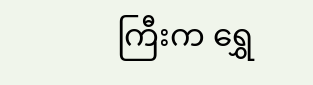ကြီးက ရွှေ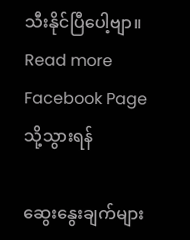သီးနိုင်ပြီပေါ့ဗျာ။
Read more Facebook Page သို့သွားရန်

ဆွေးနွေးချက်များ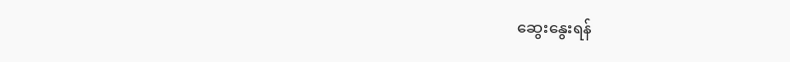ဆွေးနွေးရန်